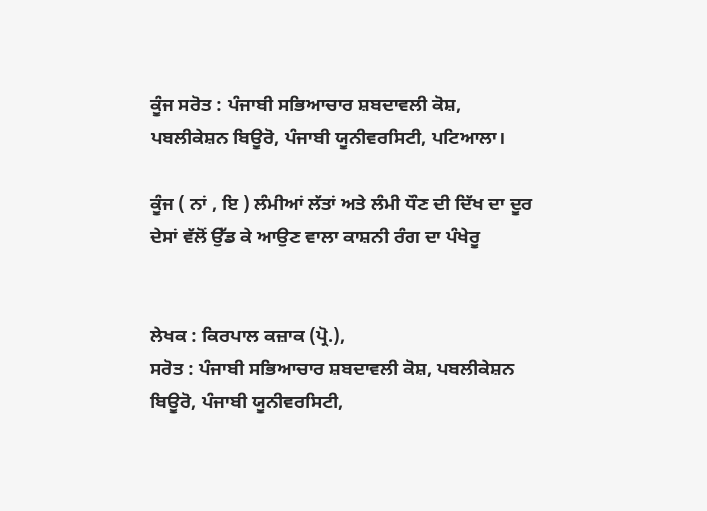ਕੂੰਜ ਸਰੋਤ : ਪੰਜਾਬੀ ਸਭਿਆਚਾਰ ਸ਼ਬਦਾਵਲੀ ਕੋਸ਼, ਪਬਲੀਕੇਸ਼ਨ ਬਿਊਰੋ, ਪੰਜਾਬੀ ਯੂਨੀਵਰਸਿਟੀ, ਪਟਿਆਲਾ।

ਕੂੰਜ ( ਨਾਂ , ਇ ) ਲੰਮੀਆਂ ਲੱਤਾਂ ਅਤੇ ਲੰਮੀ ਧੌਣ ਦੀ ਦਿੱਖ ਦਾ ਦੂਰ ਦੇਸਾਂ ਵੱਲੋਂ ਉੱਡ ਕੇ ਆਉਣ ਵਾਲਾ ਕਾਸ਼ਨੀ ਰੰਗ ਦਾ ਪੰਖੇਰੂ


ਲੇਖਕ : ਕਿਰਪਾਲ ਕਜ਼ਾਕ (ਪ੍ਰੋ.),
ਸਰੋਤ : ਪੰਜਾਬੀ ਸਭਿਆਚਾਰ ਸ਼ਬਦਾਵਲੀ ਕੋਸ਼, ਪਬਲੀਕੇਸ਼ਨ ਬਿਊਰੋ, ਪੰਜਾਬੀ ਯੂਨੀਵਰਸਿਟੀ,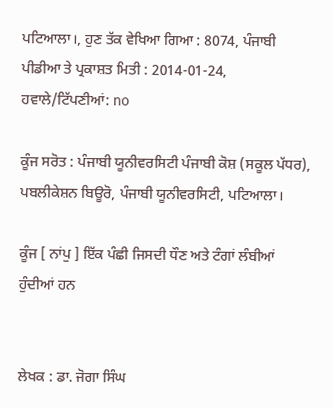ਪਟਿਆਲਾ।, ਹੁਣ ਤੱਕ ਵੇਖਿਆ ਗਿਆ : 8074, ਪੰਜਾਬੀ ਪੀਡੀਆ ਤੇ ਪ੍ਰਕਾਸ਼ਤ ਮਿਤੀ : 2014-01-24, ਹਵਾਲੇ/ਟਿੱਪਣੀਆਂ: no

ਕੂੰਜ ਸਰੋਤ : ਪੰਜਾਬੀ ਯੂਨੀਵਰਸਿਟੀ ਪੰਜਾਬੀ ਕੋਸ਼ (ਸਕੂਲ ਪੱਧਰ), ਪਬਲੀਕੇਸ਼ਨ ਬਿਊਰੋ, ਪੰਜਾਬੀ ਯੂਨੀਵਰਸਿਟੀ, ਪਟਿਆਲਾ।

ਕੂੰਜ [ ਨਾਂਪੁ ] ਇੱਕ ਪੰਛੀ ਜਿਸਦੀ ਧੌਣ ਅਤੇ ਟੰਗਾਂ ਲੰਬੀਆਂ ਹੁੰਦੀਆਂ ਹਨ


ਲੇਖਕ : ਡਾ. ਜੋਗਾ ਸਿੰਘ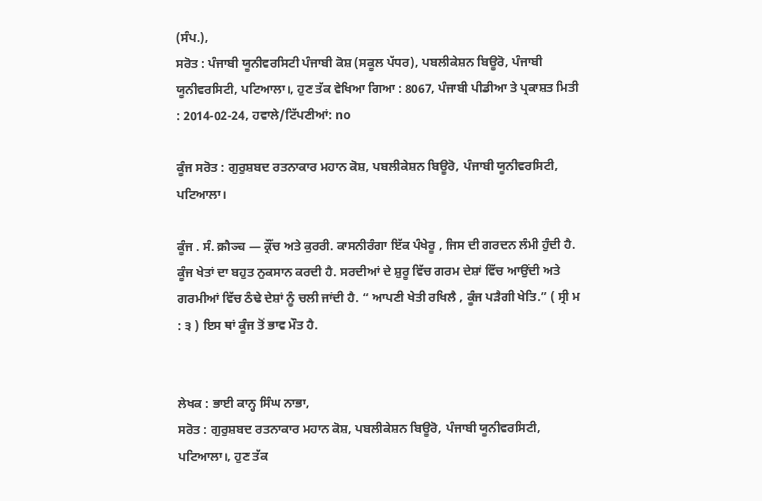(ਸੰਪ.),
ਸਰੋਤ : ਪੰਜਾਬੀ ਯੂਨੀਵਰਸਿਟੀ ਪੰਜਾਬੀ ਕੋਸ਼ (ਸਕੂਲ ਪੱਧਰ), ਪਬਲੀਕੇਸ਼ਨ ਬਿਊਰੋ, ਪੰਜਾਬੀ ਯੂਨੀਵਰਸਿਟੀ, ਪਟਿਆਲਾ।, ਹੁਣ ਤੱਕ ਵੇਖਿਆ ਗਿਆ : 8067, ਪੰਜਾਬੀ ਪੀਡੀਆ ਤੇ ਪ੍ਰਕਾਸ਼ਤ ਮਿਤੀ : 2014-02-24, ਹਵਾਲੇ/ਟਿੱਪਣੀਆਂ: no

ਕੂੰਜ ਸਰੋਤ : ਗੁਰੁਸ਼ਬਦ ਰਤਨਾਕਾਰ ਮਹਾਨ ਕੋਸ਼, ਪਬਲੀਕੇਸ਼ਨ ਬਿਊਰੋ, ਪੰਜਾਬੀ ਯੂਨੀਵਰਸਿਟੀ, ਪਟਿਆਲਾ।

ਕੂੰਜ . ਸੰ. क्रौञ्च — ਕ੍ਰੌਂਚ ਅਤੇ ਕੁਰਰੀ. ਕਾਸਨੀਰੰਗਾ ਇੱਕ ਪੰਖੇਰੂ , ਜਿਸ ਦੀ ਗਰਦਨ ਲੰਮੀ ਹੁੰਦੀ ਹੈ. ਕੂੰਜ ਖੇਤਾਂ ਦਾ ਬਹੁਤ ਨੁਕਸਾਨ ਕਰਦੀ ਹੈ. ਸਰਦੀਆਂ ਦੇ ਸ਼ੁਰੂ ਵਿੱਚ ਗਰਮ ਦੇਸ਼ਾਂ ਵਿੱਚ ਆਉਂਦੀ ਅਤੇ ਗਰਮੀਆਂ ਵਿੱਚ ਠੰਢੇ ਦੇਸ਼ਾਂ ਨੂੰ ਚਲੀ ਜਾਂਦੀ ਹੈ. “ ਆਪਣੀ ਖੇਤੀ ਰਖਿਲੈ , ਕੂੰਜ ਪੜੈਗੀ ਖੇਤਿ.” ( ਸ੍ਰੀ ਮ : ੩ ) ਇਸ ਥਾਂ ਕੂੰਜ ਤੋਂ ਭਾਵ ਮੌਤ ਹੈ.


ਲੇਖਕ : ਭਾਈ ਕਾਨ੍ਹ ਸਿੰਘ ਨਾਭਾ,
ਸਰੋਤ : ਗੁਰੁਸ਼ਬਦ ਰਤਨਾਕਾਰ ਮਹਾਨ ਕੋਸ਼, ਪਬਲੀਕੇਸ਼ਨ ਬਿਊਰੋ, ਪੰਜਾਬੀ ਯੂਨੀਵਰਸਿਟੀ, ਪਟਿਆਲਾ।, ਹੁਣ ਤੱਕ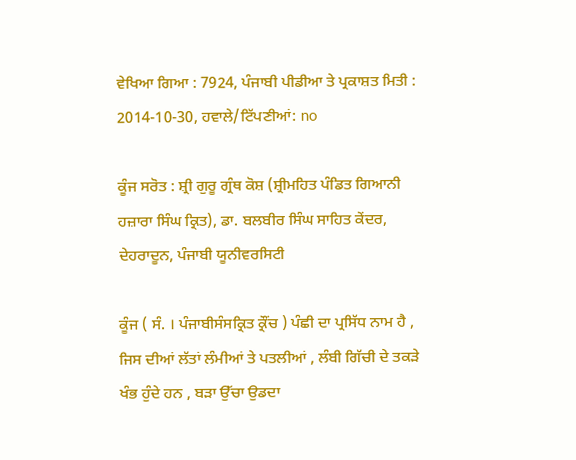ਵੇਖਿਆ ਗਿਆ : 7924, ਪੰਜਾਬੀ ਪੀਡੀਆ ਤੇ ਪ੍ਰਕਾਸ਼ਤ ਮਿਤੀ : 2014-10-30, ਹਵਾਲੇ/ਟਿੱਪਣੀਆਂ: no

ਕੂੰਜ ਸਰੋਤ : ਸ਼੍ਰੀ ਗੁਰੂ ਗ੍ਰੰਥ ਕੋਸ਼ (ਸ਼੍ਰੀਮਹਿਤ ਪੰਡਿਤ ਗਿਆਨੀ ਹਜ਼ਾਰਾ ਸਿੰਘ ਕ੍ਰਿਤ), ਡਾ. ਬਲਬੀਰ ਸਿੰਘ ਸਾਹਿਤ ਕੇਂਦਰ, ਦੇਹਰਾਦੂਨ, ਪੰਜਾਬੀ ਯੂਨੀਵਰਸਿਟੀ

ਕੂੰਜ ( ਸੰ. । ਪੰਜਾਬੀਸੰਸਕ੍ਰਿਤ ਕ੍ਰੌਂਚ ) ਪੰਛੀ ਦਾ ਪ੍ਰਸਿੱਧ ਨਾਮ ਹੈ , ਜਿਸ ਦੀਆਂ ਲੱਤਾਂ ਲੰਮੀਆਂ ਤੇ ਪਤਲੀਆਂ , ਲੰਬੀ ਗਿੱਚੀ ਦੇ ਤਕੜੇ ਖੰਭ ਹੁੰਦੇ ਹਨ , ਬੜਾ ਉੱਚਾ ਉਡਦਾ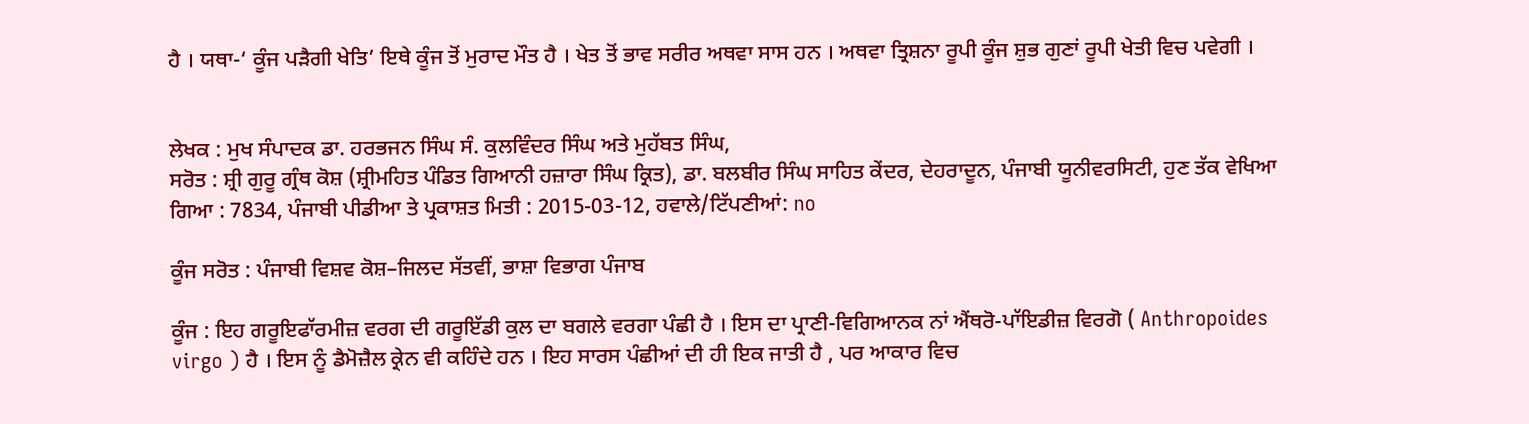ਹੈ । ਯਥਾ-‘ ਕੂੰਜ ਪੜੈਗੀ ਖੇਤਿ’ ਇਥੇ ਕੂੰਜ ਤੋਂ ਮੁਰਾਦ ਮੌਤ ਹੈ । ਖੇਤ ਤੋਂ ਭਾਵ ਸਰੀਰ ਅਥਵਾ ਸਾਸ ਹਨ । ਅਥਵਾ ਤ੍ਰਿਸ਼ਨਾ ਰੂਪੀ ਕੂੰਜ ਸ਼ੁਭ ਗੁਣਾਂ ਰੂਪੀ ਖੇਤੀ ਵਿਚ ਪਵੇਗੀ ।


ਲੇਖਕ : ਮੁਖ ਸੰਪਾਦਕ ਡਾ. ਹਰਭਜਨ ਸਿੰਘ ਸੰ. ਕੁਲਵਿੰਦਰ ਸਿੰਘ ਅਤੇ ਮੁਹੱਬਤ ਸਿੰਘ,
ਸਰੋਤ : ਸ਼੍ਰੀ ਗੁਰੂ ਗ੍ਰੰਥ ਕੋਸ਼ (ਸ਼੍ਰੀਮਹਿਤ ਪੰਡਿਤ ਗਿਆਨੀ ਹਜ਼ਾਰਾ ਸਿੰਘ ਕ੍ਰਿਤ), ਡਾ. ਬਲਬੀਰ ਸਿੰਘ ਸਾਹਿਤ ਕੇਂਦਰ, ਦੇਹਰਾਦੂਨ, ਪੰਜਾਬੀ ਯੂਨੀਵਰਸਿਟੀ, ਹੁਣ ਤੱਕ ਵੇਖਿਆ ਗਿਆ : 7834, ਪੰਜਾਬੀ ਪੀਡੀਆ ਤੇ ਪ੍ਰਕਾਸ਼ਤ ਮਿਤੀ : 2015-03-12, ਹਵਾਲੇ/ਟਿੱਪਣੀਆਂ: no

ਕੂੰਜ ਸਰੋਤ : ਪੰਜਾਬੀ ਵਿਸ਼ਵ ਕੋਸ਼–ਜਿਲਦ ਸੱਤਵੀਂ, ਭਾਸ਼ਾ ਵਿਭਾਗ ਪੰਜਾਬ

ਕੂੰਜ : ਇਹ ਗਰੂਇਫਾੱਰਮੀਜ਼ ਵਰਗ ਦੀ ਗਰੂਇੱਡੀ ਕੁਲ ਦਾ ਬਗਲੇ ਵਰਗਾ ਪੰਛੀ ਹੈ । ਇਸ ਦਾ ਪ੍ਰਾਣੀ-ਵਿਗਿਆਨਕ ਨਾਂ ਐਂਥਰੋ-ਪਾੱਇਡੀਜ਼ ਵਿਰਗੋ ( Anthropoides virgo ) ਹੈ । ਇਸ ਨੂੰ ਡੈਮੋਜ਼ੈਲ ਕ੍ਰੇਨ ਵੀ ਕਹਿੰਦੇ ਹਨ । ਇਹ ਸਾਰਸ ਪੰਛੀਆਂ ਦੀ ਹੀ ਇਕ ਜਾਤੀ ਹੈ , ਪਰ ਆਕਾਰ ਵਿਚ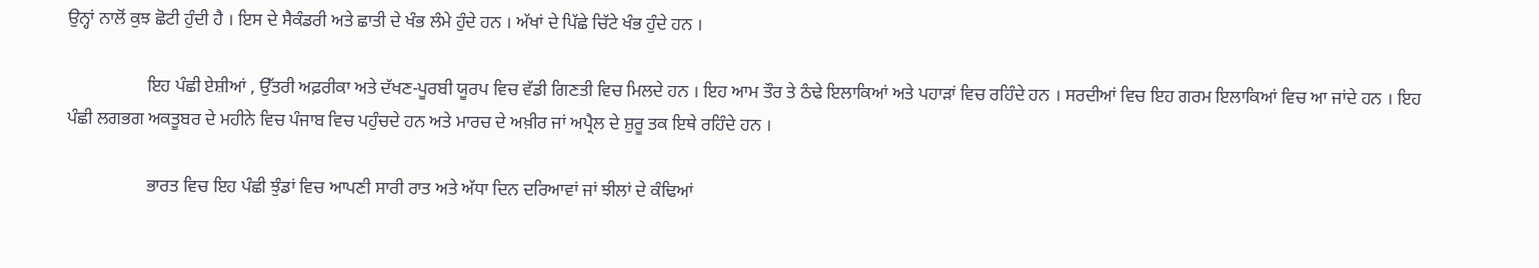ਉਨ੍ਹਾਂ ਨਾਲੋਂ ਕੁਝ ਛੋਟੀ ਹੁੰਦੀ ਹੈ । ਇਸ ਦੇ ਸੈਕੰਡਰੀ ਅਤੇ ਛਾਤੀ ਦੇ ਖੰਭ ਲੰਮੇ ਹੁੰਦੇ ਹਨ । ਅੱਖਾਂ ਦੇ ਪਿੱਛੇ ਚਿੱਟੇ ਖੰਭ ਹੁੰਦੇ ਹਨ ।

                  ਇਹ ਪੰਛੀ ਏਸ਼ੀਆਂ , ਉੱਤਰੀ ਅਫ਼ਰੀਕਾ ਅਤੇ ਦੱਖਣ-ਪੂਰਬੀ ਯੂਰਪ ਵਿਚ ਵੱਡੀ ਗਿਣਤੀ ਵਿਚ ਮਿਲਦੇ ਹਨ । ਇਹ ਆਮ ਤੌਰ ਤੇ ਠੰਢੇ ਇਲਾਕਿਆਂ ਅਤੇ ਪਹਾੜਾਂ ਵਿਚ ਰਹਿੰਦੇ ਹਨ । ਸਰਦੀਆਂ ਵਿਚ ਇਹ ਗਰਮ ਇਲਾਕਿਆਂ ਵਿਚ ਆ ਜਾਂਦੇ ਹਨ । ਇਹ ਪੰਛੀ ਲਗਭਗ ਅਕਤੂਬਰ ਦੇ ਮਹੀਨੇ ਵਿਚ ਪੰਜਾਬ ਵਿਚ ਪਹੁੰਚਦੇ ਹਨ ਅਤੇ ਮਾਰਚ ਦੇ ਅਖ਼ੀਰ ਜਾਂ ਅਪ੍ਰੈਲ ਦੇ ਸ਼ੁਰੂ ਤਕ ਇਥੇ ਰਹਿੰਦੇ ਹਨ ।

                  ਭਾਰਤ ਵਿਚ ਇਹ ਪੰਛੀ ਝੁੰਡਾਂ ਵਿਚ ਆਪਣੀ ਸਾਰੀ ਰਾਤ ਅਤੇ ਅੱਧਾ ਦਿਨ ਦਰਿਆਵਾਂ ਜਾਂ ਝੀਲਾਂ ਦੇ ਕੰਢਿਆਂ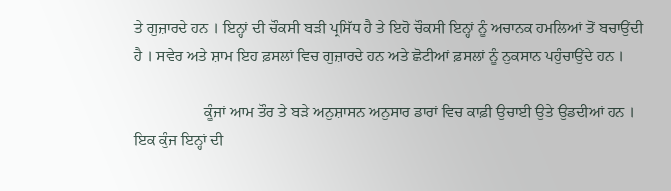ਤੇ ਗੁਜ਼ਾਰਦੇ ਹਨ । ਇਨ੍ਹਾਂ ਦੀ ਚੌਕਸੀ ਬੜੀ ਪ੍ਰਸਿੱਧ ਹੈ ਤੇ ਇਹੋ ਚੌਕਸੀ ਇਨ੍ਹਾਂ ਨੂੰ ਅਚਾਨਕ ਹਮਲਿਆਂ ਤੋਂ ਬਚਾਉਂਦੀ ਹੈ । ਸਵੇਰ ਅਤੇ ਸ਼ਾਮ ਇਹ ਫ਼ਸਲਾਂ ਵਿਚ ਗੁਜ਼ਾਰਦੇ ਹਨ ਅਤੇ ਛੋਟੀਆਂ ਫ਼ਸਲਾਂ ਨੂੰ ਨੁਕਸਾਨ ਪਹੁੰਚਾਉਂਦੇ ਹਨ ।

                  ਕੂੰਜਾਂ ਆਮ ਤੌਰ ਤੇ ਬੜੇ ਅਨੁਸ਼ਾਸਨ ਅਨੁਸਾਰ ਡਾਰਾਂ ਵਿਚ ਕਾਫ਼ੀ ਉਚਾਈ ਉਤੇ ਉਡਦੀਆਂ ਹਨ । ਇਕ ਕੁੰਜ ਇਨ੍ਹਾਂ ਦੀ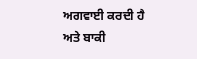ਅਗਵਾਈ ਕਰਦੀ ਹੈ ਅਤੇ ਬਾਕੀ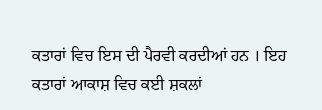ਕਤਾਰਾਂ ਵਿਚ ਇਸ ਦੀ ਪੈਰਵੀ ਕਰਦੀਆਂ ਹਨ । ਇਹ ਕਤਾਰਾਂ ਆਕਾਸ਼ ਵਿਚ ਕਈ ਸ਼ਕਲਾਂ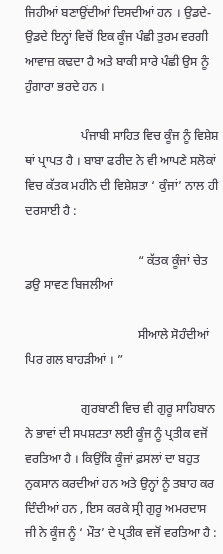ਜਿਹੀਆਂ ਬਣਾਉਂਦੀਆਂ ਦਿਸਦੀਆਂ ਹਨ । ਉਡਦੇ-ਉਡਦੇ ਇਨ੍ਹਾਂ ਵਿਚੋਂ ਇਕ ਕੂੰਜ ਪੰਛੀ ਤੁਰਮ ਵਰਗੀ ਆਵਾਜ਼ ਕਢਦਾ ਹੈ ਅਤੇ ਬਾਕੀ ਸਾਰੇ ਪੰਛੀ ਉਸ ਨੂੰ ਹੁੰਗਾਰਾ ਭਰਦੇ ਹਨ ।

                  ਪੰਜਾਬੀ ਸਾਹਿਤ ਵਿਚ ਕੂੰਜ ਨੂੰ ਵਿਸ਼ੇਸ਼ ਥਾਂ ਪ੍ਰਾਪਤ ਹੈ । ਬਾਬਾ ਫਰੀਦ ਨੇ ਵੀ ਆਪਣੇ ਸਲੋਕਾਂ ਵਿਚ ਕੱਤਕ ਮਹੀਨੇ ਦੀ ਵਿਸ਼ੇਸ਼ਤਾ ‘ ਕੁੰਜਾਂ’ ਨਾਲ ਹੀ ਦਰਸਾਈ ਹੈ :

                                    “ ਕੱਤਕ ਕੂੰਜਾਂ ਚੇਤ ਡਉ ਸਾਵਣ ਬਿਜਲੀਆਂ

                                    ਸੀਆਲੇ ਸੋਹੰਦੀਆਂ ਪਿਰ ਗਲ ਬਾਹੜੀਆਂ । ”

                  ਗੁਰਬਾਣੀ ਵਿਚ ਵੀ ਗੁਰੂ ਸਾਹਿਬਾਨ ਨੇ ਭਾਵਾਂ ਦੀ ਸਪਸ਼ਟਤਾ ਲਈ ਕੂੰਜ ਨੂੰ ਪ੍ਰਤੀਕ ਵਜੋਂ ਵਰਤਿਆ ਹੈ । ਕਿਉਂਕਿ ਕੂੰਜਾਂ ਫ਼ਸਲਾਂ ਦਾ ਬਹੁਤ ਨੁਕਸਾਨ ਕਰਦੀਆਂ ਹਨ ਅਤੇ ਉਨ੍ਹਾਂ ਨੂੰ ਤਬਾਹ ਕਰ ਦਿੰਦੀਆਂ ਹਨ , ਇਸ ਕਰਕੇ ਸ੍ਰੀ ਗੁਰੂ ਅਮਰਦਾਸ ਜੀ ਨੇ ਕੂੰਜ ਨੂੰ ‘ ਮੌਤ’ ਦੇ ਪ੍ਰਤੀਕ ਵਜੋਂ ਵਰਤਿਆ ਹੈ :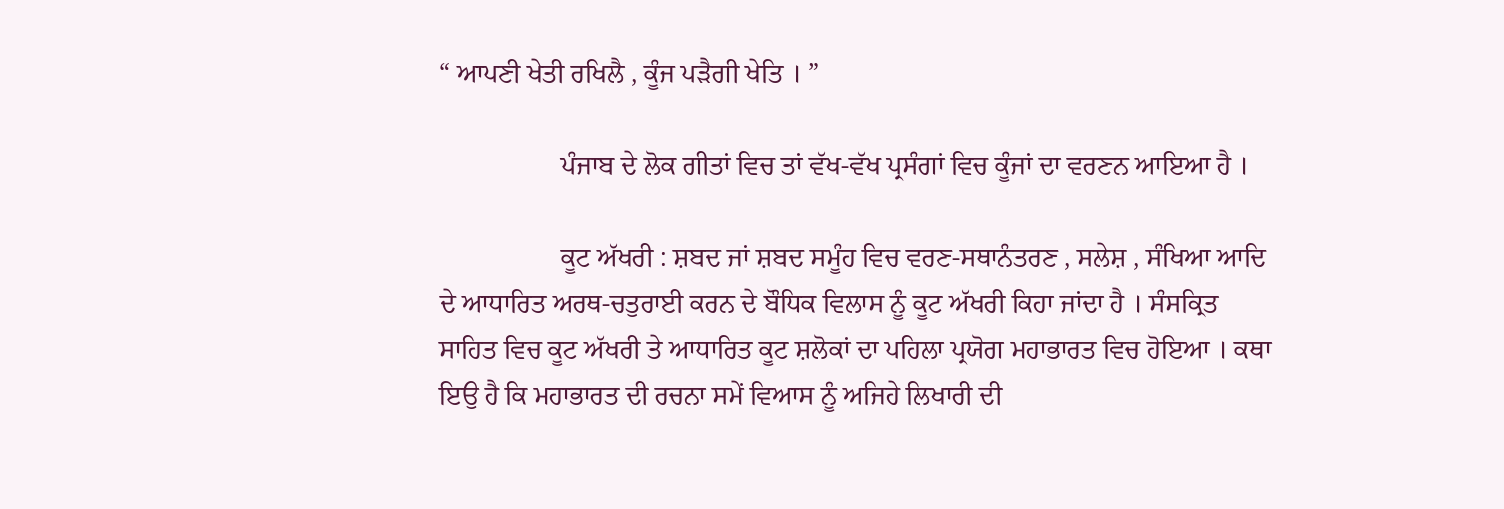“ ਆਪਣੀ ਖੇਤੀ ਰਖਿਲੈ , ਕੂੰਜ ਪੜੈਗੀ ਖੇਤਿ । ”

                  ਪੰਜਾਬ ਦੇ ਲੋਕ ਗੀਤਾਂ ਵਿਚ ਤਾਂ ਵੱਖ-ਵੱਖ ਪ੍ਰਸੰਗਾਂ ਵਿਚ ਕੂੰਜਾਂ ਦਾ ਵਰਣਨ ਆਇਆ ਹੈ ।

                  ਕੂਟ ਅੱਖਰੀ : ਸ਼ਬਦ ਜਾਂ ਸ਼ਬਦ ਸਮੂੰਹ ਵਿਚ ਵਰਣ-ਸਥਾਨੰਤਰਣ , ਸਲੇਸ਼ , ਸੰਖਿਆ ਆਦਿ ਦੇ ਆਧਾਰਿਤ ਅਰਥ-ਚਤੁਰਾਈ ਕਰਨ ਦੇ ਬੌਧਿਕ ਵਿਲਾਸ ਨੂੰ ਕੂਟ ਅੱਖਰੀ ਕਿਹਾ ਜਾਂਦਾ ਹੈ । ਸੰਸਕ੍ਰਿਤ ਸਾਹਿਤ ਵਿਚ ਕੂਟ ਅੱਖਰੀ ਤੇ ਆਧਾਰਿਤ ਕੂਟ ਸ਼ਲੋਕਾਂ ਦਾ ਪਹਿਲਾ ਪ੍ਰਯੋਗ ਮਹਾਭਾਰਤ ਵਿਚ ਹੋਇਆ । ਕਥਾ ਇਉ ਹੈ ਕਿ ਮਹਾਭਾਰਤ ਦੀ ਰਚਨਾ ਸਮੇਂ ਵਿਆਸ ਨੂੰ ਅਜਿਹੇ ਲਿਖਾਰੀ ਦੀ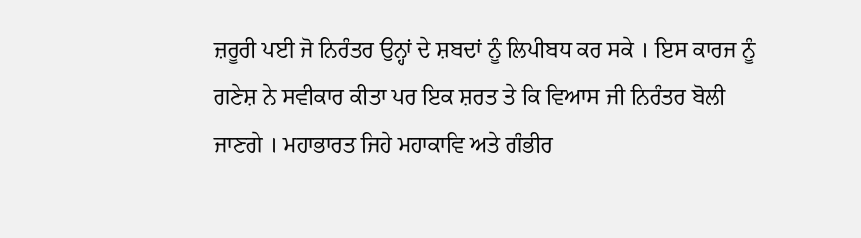ਜ਼ਰੂਰੀ ਪਈ ਜੋ ਨਿਰੰਤਰ ਉਨ੍ਹਾਂ ਦੇ ਸ਼ਬਦਾਂ ਨੂੰ ਲਿਪੀਬਧ ਕਰ ਸਕੇ । ਇਸ ਕਾਰਜ ਨੂੰ ਗਣੇਸ਼ ਨੇ ਸਵੀਕਾਰ ਕੀਤਾ ਪਰ ਇਕ ਸ਼ਰਤ ਤੇ ਕਿ ਵਿਆਸ ਜੀ ਨਿਰੰਤਰ ਬੋਲੀ ਜਾਣਗੇ । ਮਹਾਭਾਰਤ ਜਿਹੇ ਮਹਾਕਾਵਿ ਅਤੇ ਗੰਭੀਰ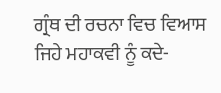ਗ੍ਰੰਥ ਦੀ ਰਚਨਾ ਵਿਚ ਵਿਆਸ ਜਿਹੇ ਮਹਾਕਵੀ ਨੂੰ ਕਦੇ-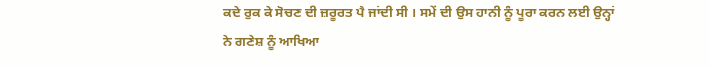ਕਦੇ ਰੁਕ ਕੇ ਸੋਚਣ ਦੀ ਜ਼ਰੂਰਤ ਪੈ ਜਾਂਦੀ ਸੀ । ਸਮੇਂ ਦੀ ਉਸ ਹਾਨੀ ਨੂੰ ਪੂਰਾ ਕਰਨ ਲਈ ਉਨ੍ਹਾਂ ਨੇ ਗਣੇਸ਼ ਨੂੰ ਆਖਿਆ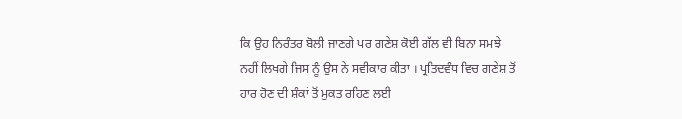ਕਿ ਉਹ ਨਿਰੰਤਰ ਬੋਲੀ ਜਾਣਗੇ ਪਰ ਗਣੇਸ਼ ਕੋਈ ਗੱਲ ਵੀ ਬਿਨਾ ਸਮਝੇ ਨਹੀਂ ਲਿਖਗੇ ਜਿਸ ਨੂੰ ਉਸ ਨੇ ਸਵੀਕਾਰ ਕੀਤਾ । ਪ੍ਰਤਿਦਵੰਧ ਵਿਚ ਗਣੇਸ਼ ਤੋਂ ਹਾਰ ਹੋਣ ਦੀ ਸ਼ੰਕਾਂ ਤੋਂ ਮੁਕਤ ਰਹਿਣ ਲਈ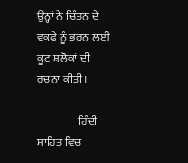ਉਨ੍ਹਾਂ ਨੇ ਚਿੰਤਨ ਦੇ ਵਕਫੇ ਨੂੰ ਭਰਨ ਲਈ ਕੂਟ ਸ਼ਲੋਕਾਂ ਦੀ ਰਚਨਾ ਕੀਤੀ ।

                  ਹਿੰਦੀ ਸਾਹਿਤ ਵਿਚ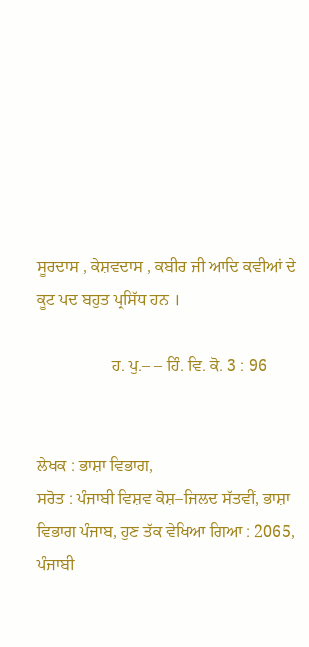ਸੂਰਦਾਸ , ਕੇਸ਼ਵਦਾਸ , ਕਬੀਰ ਜੀ ਆਦਿ ਕਵੀਆਂ ਦੇ ਕੂਟ ਪਦ ਬਹੁਤ ਪ੍ਰਸਿੱਧ ਹਨ ।

                  ਹ. ਪੁ.– – ਹਿੰ. ਵਿ. ਕੋ. 3 : 96


ਲੇਖਕ : ਭਾਸ਼ਾ ਵਿਭਾਗ,
ਸਰੋਤ : ਪੰਜਾਬੀ ਵਿਸ਼ਵ ਕੋਸ਼–ਜਿਲਦ ਸੱਤਵੀਂ, ਭਾਸ਼ਾ ਵਿਭਾਗ ਪੰਜਾਬ, ਹੁਣ ਤੱਕ ਵੇਖਿਆ ਗਿਆ : 2065, ਪੰਜਾਬੀ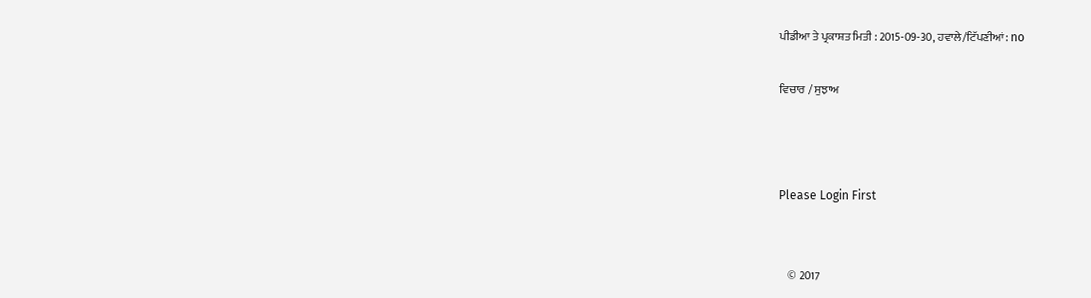ਪੀਡੀਆ ਤੇ ਪ੍ਰਕਾਸ਼ਤ ਮਿਤੀ : 2015-09-30, ਹਵਾਲੇ/ਟਿੱਪਣੀਆਂ: no

ਵਿਚਾਰ / ਸੁਝਾਅ



Please Login First


    © 2017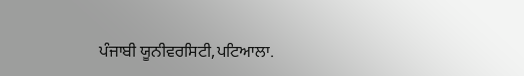ਪੰਜਾਬੀ ਯੂਨੀਵਰਸਿਟੀ,ਪਟਿਆਲਾ.